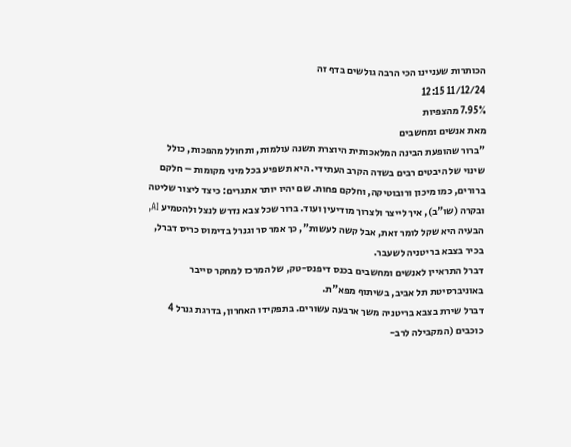הכותרות שעניינו הכי הרבה גולשים בדף זה
11/12/24 12:15
7.95% מהצפיות
מאת אנשים ומחשבים
"ברור שהופעת הבינה המלאכותית היוצרת תשנה עולמות, ותחולל מהפכות, כולל שינוי של היבטים רבים בשדה הקרב העתידי. היא תשפיע בכל מיני מקומות – חלקם ברורים, כמו מיכון ורובוטיקה, וחלקם פחות. שם יהיו יותר אתגרים: כיצד ליצור שליטה ובקרה (שו"ב), איך לייצר ולצרוך מודיעין ועוד. ברור שכל צבא נדרש לנצל ולהטמיע AI, הבעיה היא שקל לומר זאת, אבל קשה לעשות", כך אמר סר וגנרל בדימוס כריס דברל, בכיר בצבא בריטניה לשעבר.
דברל התראיין לאנשים ומחשבים בכנס דיפנס-טק, של המרכז למחקר סייבר באוניברסיטת תל אביב, בשיתוף מפא"ת.
דברל שירת בצבא בריטניה משך ארבעה עשורים. בתפקידו האחרון, בדרגת גנרל 4 כוכבים (המקבילה לרב-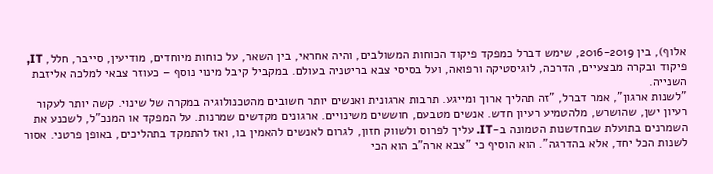אלוף), בין 2016-2019, שימש דברל כמפקד פיקוד הכוחות המשולבים, והיה אחראי, בין השאר, על כוחות מיוחדים, מודיעין, סייבר, חלל, IT, פיקוד ובקרה מבצעיים, הדרכה, לוגיסטיקה ורפואה, ועל בסיסי צבא בריטניה בעולם. במקביל קיבל מינוי נוסף – כעוזר צבאי למלכה אליזבת השנייה.
"לשנות ארגון", אמר דברל, "זה תהליך ארוך ומייגע. תרבות ארגונית ואנשים יותר חשובים מהטכנולוגיה במקרה של שינוי. קשה יותר לעקור רעיון ישן, שהושרש, מלהטמיע רעיון חדש. אנשים מטבעם, חוששים משינויים. ארגונים מקדשים שמרנות. על המפקד או המנכ"ל, לשכנע את השמרנים בתועלת שבחדשנות הטמונה ב-IT. עליך לפרוס ולשווק חזון, לגרום לאנשים להאמין בו, ואז להתמקד בתהליכים, באופן פרטני. אסור לשנות הכל יחד, אלא בהדרגה". הוא הוסיף כי "צבא ארה"ב הוא הכי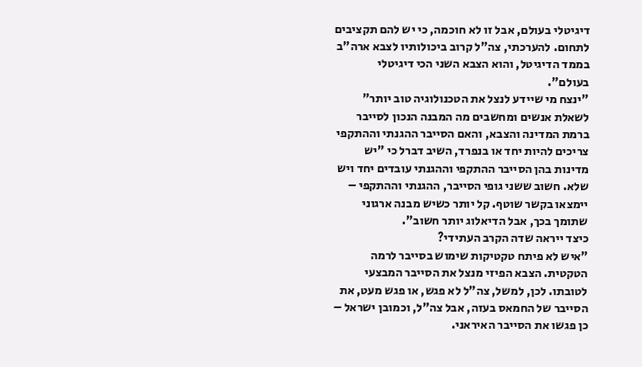דיגיטלי בעולם, אבל זו לא חוכמה, כי יש להם תקציבים לתחום. להערכתי, צה"ל קרוב ביכולותיו לצבא ארה"ב בממד הדיגיטל, והוא הצבא השני הכי דיגיטלי בעולם".
"ינצח מי שיידע לנצל את הטכנולוגיה טוב יותר"
לשאלת אנשים ומחשבים מה המבנה הנכון לסייבר ברמת המדינה והצבא, והאם הסייבר ההגנתי וההתקפי צריכים להיות יחד או בנפרד, השיב דברל כי "יש מדינות בהן הסייבר ההתקפי וההגנתי עובדים יחד ויש שלא. חשוב ששני גופי הסייבר, ההגנתי וההתקפי – יימצאו בקשר שוטף. קל יותר כשיש מבנה ארגוני שתומך בכך, אבל הדיאלוג יותר חשוב".
כיצד ייראה שדה הקרב העתידי?
"איש לא פיתח טקטיקות שימוש בסייבר לרמה הטקטית. הצבא הפיזי מנצל את הסייבר המבצעי לטובתו. לכן, למשל, צה"ל לא פגש, או פגש מעט, את הסייבר של החמאס בעזה, אבל צה"ל, וכמובן ישראל – כן פגשו את הסייבר האיראני.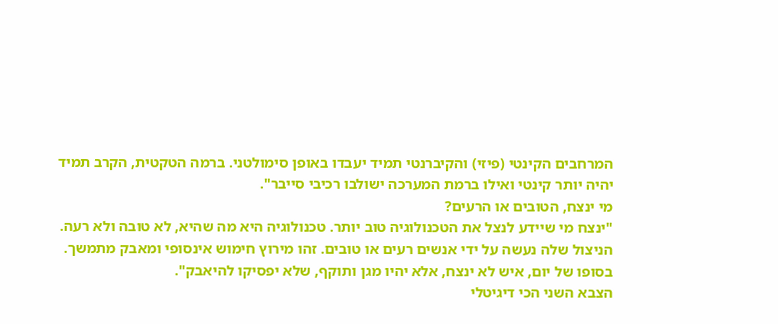המרחבים הקינטי (פיזי) והקיברנטי תמיד יעבדו באופן סימולטני. ברמה הטקטית, הקרב תמיד יהיה יותר קינטי ואילו ברמת המערכה ישולבו רכיבי סייבר".
מי ינצח, הטובים או הרעים?
"ינצח מי שיידע לנצל את הטכנולוגיה טוב יותר. טכנולוגיה היא מה שהיא, לא טובה ולא רעה. הניצול שלה נעשה על ידי אנשים רעים או טובים. זהו מירוץ חימוש אינסופי ומאבק מתמשך. בסופו של יום, איש לא ינצח, אלא יהיו מגן ותוקף, שלא יפסיקו להיאבק".
הצבא השני הכי דיגיטלי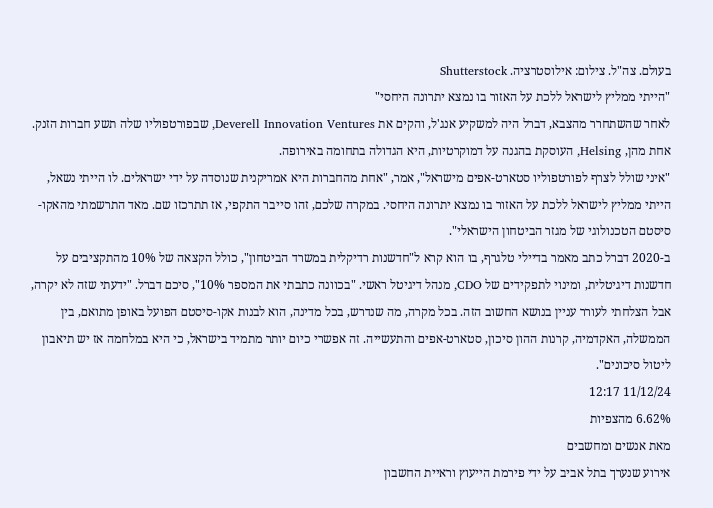בעולם. צה"ל. צילום: אילוסטרציה. Shutterstock
"הייתי ממליץ לישראל ללכת על האזור בו נמצא יתרונה היחסי"
לאחר שהשתחרר מהצבא, דברל היה למשקיע אנג'ל, והקים את Deverell Innovation Ventures, שבפורטפוליו שלה תשע חברות הזנק. אחת מהן, Helsing, העוסקת בהגנה על דמוקרטיות, היא הגדולה בתחומה באירופה.
"איני שולל לצרף לפורטפוליו סטארט-אפים מישראל", אמר, "אחת מהחברות היא אמריקנית שנוסדה על ידי ישראלים. לו הייתי נשאל, הייתי ממליץ לישראל ללכת על האזור בו נמצא יתרונה היחסי. במקרה שלכם, זהו סייבר התקפי, אז תתרכזו שם. מאד התרשמתי מהאקו-סיסטם הטכנולוגי של מגזר הביטחון הישראלי".
ב-2020 דברל כתב מאמר בדיילי טלגרף, בו הוא קרא ל"חדשנות רדיקלית במשרד הביטחון", כולל הקצאה של 10% מהתקציבים על חדשנות דיגיטלית, ומינוי לתפקידים של CDO, מנהל דיגיטל ראשי. "בכוונה כתבתי את המספר 10%", סיכם דברל. "ידעתי שזה לא יקרה, אבל הצלחתי לעורר עניין בנושא החשוב הזה. בכל מקרה, מה שנדרש, בכל מדינה, הוא לבנות אקו-סיסטם הפועל באופן מתואם, בין הממשלה, האקדמיה, קרנות ההון סיכון, סטארט-אפים והתעשייה. זה אפשרי כיום יותר מתמיד בישראל, כי היא במלחמה אז יש תיאבון ליטול סיכונים".
11/12/24 12:17
6.62% מהצפיות
מאת אנשים ומחשבים
אירוע שנערך בתל אביב על ידי פירמת הייעוץ וראיית החשבון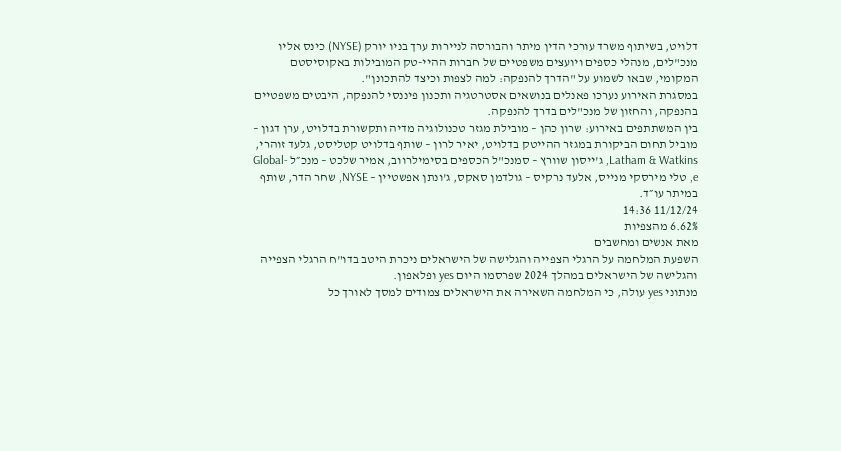דלויט, בשיתוף משרד עורכי הדין מיתר והבורסה לניירות ערך בניו יורק (NYSE) כינס אליו מנכ"לים, מנהלי כספים ויועצים משפטיים של חברות ההיי-טק המובילות באקוסיסטם המקומי, שבאו לשמוע על "הדרך להנפקה: למה לצפות וכיצד להתכונן".
במסגרת האירוע נערכו פאנלים בנושאים אסטרטגיה ותכנון פיננסי להנפקה, היבטים משפטיים בהנפקה, והחזון של מנכ"לים בדרך להנפקה.
בין המשתתפים באירוע: שרון כהן – מובילת מגזר טכנולוגיה מדיה ותקשורת בדלויט, ערן דגון – מוביל תחום הביקורת במגזר ההייטק בדלויט, יאיר לרון – שותף בדלויט קטליסט, גלעד זוהרי, Latham & Watkins, ג'ייסון שוורץ – סמנכ"ל הכספים בסימילרווב, אמיר שלכט – מנכ״ל Global-e, טלי מירסקי מנייס, אלעד נרקיס – גולדמן סאקס, ג'ונתן אפשטיין – NYSE, שחר הדר, שותף במיתר עו״ד.
11/12/24 14:36
6.62% מהצפיות
מאת אנשים ומחשבים
השפעת המלחמה על הרגלי הצפייה והגלישה של הישראלים ניכרת היטב בדו"ח הרגלי הצפייה והגלישה של הישראלים במהלך 2024 שפרסמו היום yes ופלאפון.
מנתוני yes עולה, כי המלחמה השאירה את הישראלים צמודים למסך לאורך כל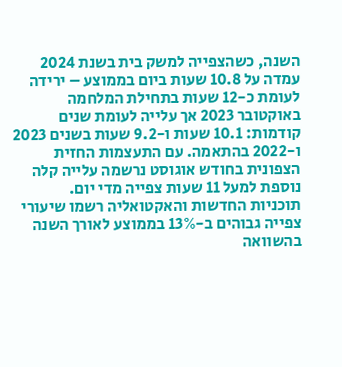השנה, כשהצפייה למשק בית בשנת 2024 עמדה על 10.8 שעות ביום בממוצע – ירידה לעומת כ-12 שעות בתחילת המלחמה באוקטובר 2023 אך עלייה לעומת שנים קודמות: 10.1 שעות ו-9.2 שעות בשנים 2023 ו-2022 בהתאמה. עם התעצמות החזית הצפונית בחודש אוגוסט נרשמה עלייה קלה נוספת למעל 11 שעות צפייה מדי יום.
תוכניות החדשות והאקטואליה רשמו שיעורי צפייה גבוהים ב-13% בממוצע לאורך השנה בהשוואה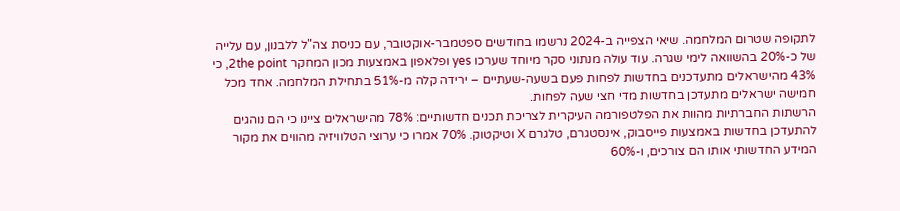לתקופה שטרום המלחמה. שיאי הצפייה ב-2024 נרשמו בחודשים ספטמבר-אוקטובר, עם כניסת צה"ל ללבנון, עם עלייה של כ-20% בהשוואה לימי שגרה. עוד עולה מנתוני סקר מיוחד שערכו yes ופלאפון באמצעות מכון המחקר 2the point, כי 43% מהישראלים מתעדכנים בחדשות לפחות פעם בשעה-שעתיים – ירידה קלה מ-51% בתחילת המלחמה. אחד מכל חמישה ישראלים מתעדכן בחדשות מדי חצי שעה לפחות.
הרשתות החברתיות מהוות את הפלטפורמה העיקרית לצריכת תכנים חדשותיים: 78% מהישראלים ציינו כי הם נוהגים להתעדכן בחדשות באמצעות פייסבוק, אינסטגרם, טלגרם X וטיקטוק. 70% אמרו כי ערוצי הטלוויזיה מהווים את מקור המידע החדשותי אותו הם צורכים, ו-60%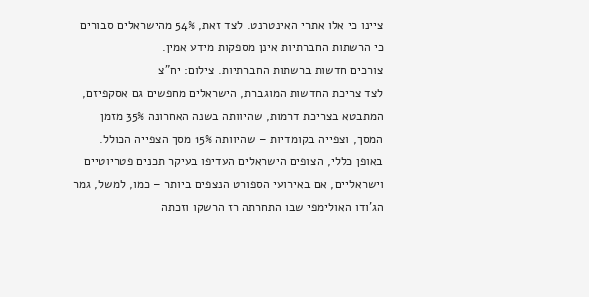ציינו כי אלו אתרי האינטרנט. לצד זאת, 54% מהישראלים סבורים כי הרשתות החברתיות אינן מספקות מידע אמין.
צורכים חדשות ברשתות החברתיות. צילום: יח"צ
לצד צריכת החדשות המוגברת, הישראלים מחפשים גם אסקפיזם, המתבטא בצריכת דרמות, שהיוותה בשנה האחרונה 35% מזמן המסך, וצפייה בקומדיות – שהיוותה 15% מסך הצפייה הכולל.
באופן כללי, הצופים הישראלים העדיפו בעיקר תכנים פטריוטיים וישראליים, אם באירועי הספורט הנצפים ביותר – כמו, למשל, גמר הג'ודו האולימפי שבו התחרתה רז הרשקו וזכתה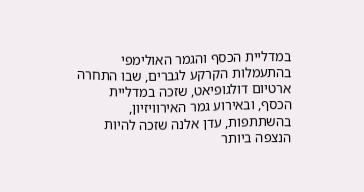במדליית הכסף והגמר האולימפי בהתעמלות הקרקע לגברים, שבו התחרה ארטיום דולגופיאט, שזכה במדליית הכסף, ובאירוע גמר האירוויזיון, בהשתתפות, עדן אלנה שזכה להיות הנצפה ביותר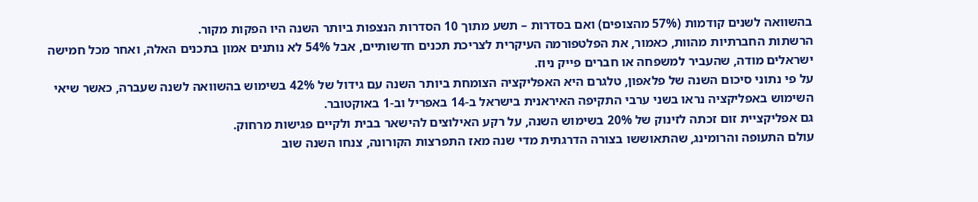בהשוואה לשנים קודמות (57% מהצופים) ואם בסדרות – תשע מתוך 10 הסדרות הנצפות ביותר השנה היו הפקות מקור.
הרשתות החברתיות מהוות, כאמור, את הפלטפורמה העיקרית לצריכת תכנים חדשותיים, אבל 54% לא נותנים אמון בתכנים האלה, ואחר מכל חמישה ישראלים מודה, שהעביר למשפחה או חברים פייק ניוז.
על פי נתוני סיכום השנה של פלאפון, טלגרם היא האפליקציה הצומחת ביותר השנה עם גידול של 42% בשימוש בהשוואה לשנה שעברה, כאשר שיאי השימוש באפליקציה נראו בשני ערבי התקיפה האיראנית בישראל ב-14 באפריל וב-1 באוקטובר.
גם אפליקציית זום זכתה לזינוק של 20% בשימוש השנה, על רקע האילוצים להישאר בבית ולקיים פגישות מרחוק.
עולם התעופה והרומינג, שהתאוששו בצורה הדרגתית מדי שנה מאז התפרצות הקורונה, צנחו השנה שוב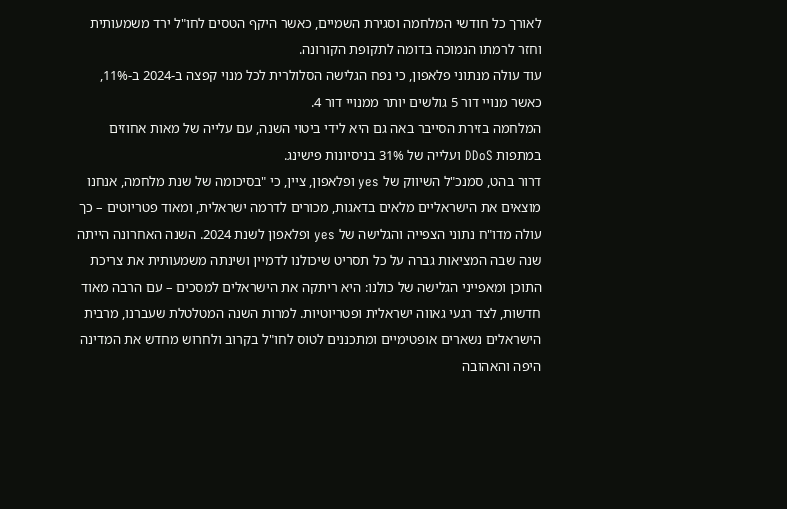לאורך כל חודשי המלחמה וסגירת השמיים, כאשר היקף הטסים לחו"ל ירד משמעותית וחזר לרמתו הנמוכה בדומה לתקופת הקורונה.
עוד עולה מנתוני פלאפון, כי נפח הגלישה הסלולרית לכל מנוי קפצה ב-2024 ב-11%, כאשר מנויי דור 5 גולשים יותר ממנויי דור 4.
המלחמה בזירת הסייבר באה גם היא לידי ביטוי השנה, עם עלייה של מאות אחוזים במתפות DDoS ועלייה של 31% בניסיונות פישינג.
דרור בהט, סמנכ"ל השיווק של yes ופלאפון, ציין, כי "בסיכומה של שנת מלחמה, אנחנו מוצאים את הישראליים מלאים בדאגות, מכורים לדרמה ישראלית, ומאוד פטריוטים – כך עולה מדו"ח נתוני הצפייה והגלישה של yes ופלאפון לשנת 2024. השנה האחרונה הייתה שנה שבה המציאות גברה על כל תסריט שיכולנו לדמיין ושינתה משמעותית את צריכת התוכן ומאפייני הגלישה של כולנו: היא ריתקה את הישראלים למסכים – עם הרבה מאוד חדשות, לצד רגעי גאווה ישראלית ופטריוטיות. למרות השנה המטלטלת שעברנו, מרבית הישראלים נשארים אופטימיים ומתכננים לטוס לחו"ל בקרוב ולחרוש מחדש את המדינה היפה והאהובה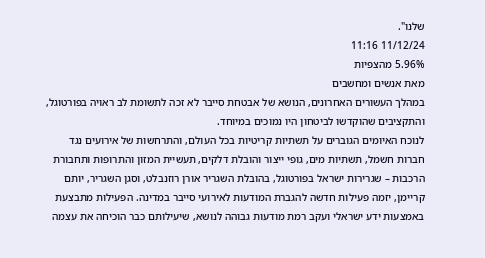שלנו".
11/12/24 11:16
5.96% מהצפיות
מאת אנשים ומחשבים
במהלך העשורים האחרונים, הנושא של אבטחת סייבר לא זכה לתשומת לב ראויה בפורטוגל, והתקציבים שהוקדשו לביטחון היו נמוכים במיוחד.
לנוכח האיומים הגוברים על תשתיות קריטיות בכל העולם, והתרחשות של אירועים נגד חברות חשמל, תשתיות מים, גופי ייצור והובלת דלקים, תעשיית המזון והתרופות ותחבורת הרכבות – שגרירות ישראל בפורטוגל, בהובלת השגריר אורן רוזנבלט, וסגן השגריר, יותם קריימן, יזמה פעילות חדשה להגברת המודעות לאירועי סייבר במדינה. הפעילות מתבצעת באמצעות ידע ישראלי ועקב רמת מודעות גבוהה לנושא, שיעילותם כבר הוכיחה את עצמה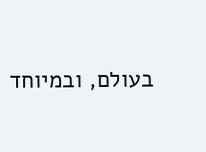בעולם, ובמיוחד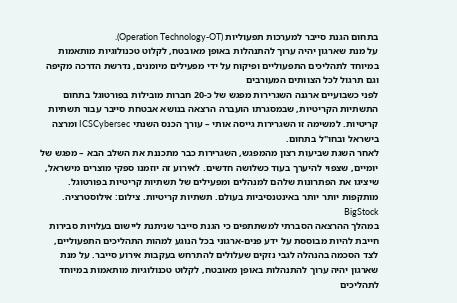בתחום הגנת סייבר למערכות תפעוליות (Operation Technology-OT).
על מנת שארגון יהיה ערוך להתנהלות באופן מאובטח, לקלוט טכנולוגיות מותאמות במיוחד לתהליכים התפעוליים ופיקוח על ידי מפעילים מיומנים, נדרשת הדרכה מקיפה וגם תרגול לכל הצוותים המעורבים
לפני כשבועיים ארגנה השגרירות מפגש של כ-20 חברות מובילות בפורטוגל בתחום התשתיות הקריטיות, שבמסגרתו הועברה הרצאה בנושא אבטחת סייבר עבור תשתיות קריטיות. למשימה זו השגרירות גייסה אותי – עורך הכנס השנתי ICSCybersec ומרצה בישראל ובחו"ל בתחום.
לאחר השגת שביעות רצון מהמפגש, השגרירות כבר מתכננת את השלב הבא – מפגש של יומיים, שצפוי להיערך בעוד כשלושה חדשים. לאירוע זה יוזמנו ספקי מוצרים מישראל, שיציגו את הפתרונות שלהם למנהלים ומפעילים של תשתיות קריטיות בפורטוגל.
מותקפות יותר יותר באינטנסיביות בעולם. תשתיות קריטיות. צילום: אילוסטרציה. BigStock
במהלך ההרצאה הסברתי למשתתפים כי הגנת סייבר שניתנת ליישום בעלויות סבירות חייבת להיות מבוססת על ידע פנים-ארגוני בכל הנוגע למהות התהליכים התפעוליים, לצד הסכמה בהנהלה לגבי נזקים שעלולים להתרחש בעקבות אירוע סייבר. על מנת שארגון יהיה ערוך להתנהלות באופן מאובטח, לקלוט טכנולוגיות מותאמות במיוחד לתהליכים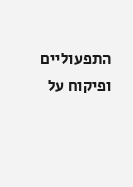התפעוליים ופיקוח על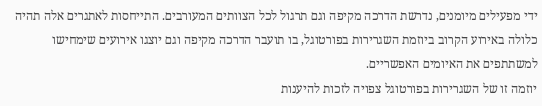ידי מפעילים מיומנים, נדרשת הדרכה מקיפה וגם תרגול לכל הצוותים המעורבים. התייחסות לאתגרים אלה תהיה כלולה באירוע הקרוב ביוזמת השגרירות בפורטוגל, בו תועבר הדרכה מקיפה וגם יוצגו אירועים שימחישו למשתתפים את האיומים האפשריים.
יוזמה זו של השגרירות בפורטוגל צפויה לזכות להיענות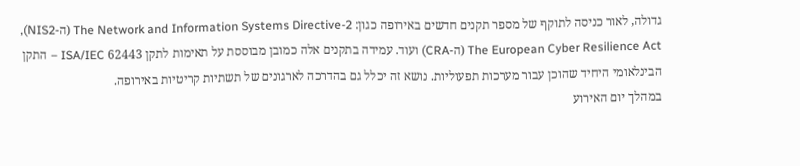גדולה, לאור כניסה לתוקף של מספר תקנים חדשים באירופה כגון: The Network and Information Systems Directive-2 (ה-NIS2), The European Cyber Resilience Act (ה-CRA) ועוד. עמידה בתקנים אלה כמובן מבוססת על תאימות לתקן 62443 ISA/IEC – התקן הבינלאומי היחיד שהוכן עבור מערכות תפעוליות. נושא זה יכלל גם בהדרכה לארגונים של תשתיות קריטיות באירופה.
במהלך יום האירוע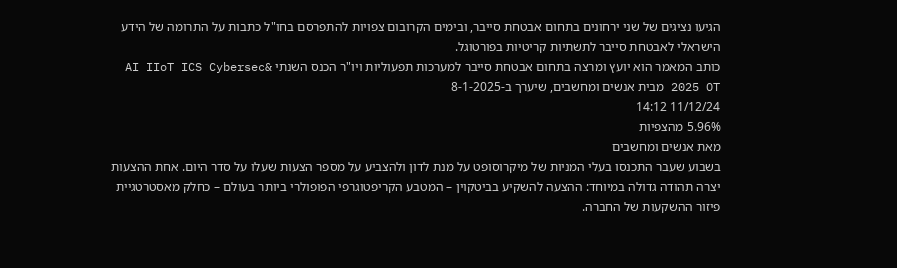הגיעו נציגים של שני ירחונים בתחום אבטחת סייבר, ובימים הקרובום צפויות להתפרסם בחו"ל כתבות על התרומה של הידע הישראלי לאבטחת סייבר לתשתיות קריטיות בפורטוגל.
כותב המאמר הוא יועץ ומרצה בתחום אבטחת סייבר למערכות תפעוליות ויו"ר הכנס השנתי &AI IIoT ICS Cybersec 2025 OT מבית אנשים ומחשבים, שיערך ב-8-1-2025
11/12/24 14:12
5.96% מהצפיות
מאת אנשים ומחשבים
בשבוע שעבר התכנסו בעלי המניות של מיקרוסופט על מנת לדון ולהצביע על מספר הצעות שעלו על סדר היום. אחת ההצעות יצרה תהודה גדולה במיוחד: ההצעה להשקיע בביטקוין – המטבע הקריפטוגרפי הפופולרי ביותר בעולם – כחלק מאסטרטגיית פיזור ההשקעות של החברה.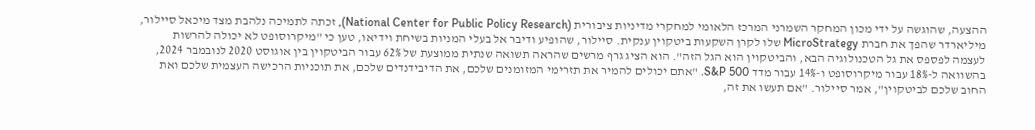ההצעה, שהוגשה על ידי מכון המחקר השמרני המרכז הלאומי למחקרי מדיניות ציבורית (National Center for Public Policy Research), זכתה לתמיכה נלהבת מצד מיכאל סיילור, מיליארדר שהפך את חברת MicroStrategy שלו לקרן השקעות ביטקוין ענקית. סיילור, שהופיע ודיבר אל בעלי המניות בשיחת וידיאו, טען כי "מיקרוסופט לא יכולה להרשות לעצמה לפספס את גל הטכנולוגיה הבא, והביטקוין הוא הגל הזה". הוא הציג גרף מרשים שהראה תשואה שנתית ממוצעת של 62% עבור הביטקוין בין אוגוסט 2020 לנובמבר 2024, בהשוואה ל-18% עבור מיקרוסופט ו-14% עבור מדד S&P 500. "אתם יכולים להמיר את תזרימי המזומנים שלכם, את הדיבידנדים שלכם, את תוכניות הרכישה העצמית שלכם ואת החוב שלכם לביטקוין", אמר סיילור. "אם תעשו את זה,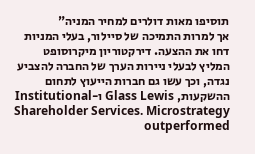תוסיפו מאות דולרים למחיר המניה"
אך למרות התמיכה של סיילור, בעלי המניות דחו את ההצעה. דירקטוריון מיקרוסופט המליץ לבעלי ניירות הערך של החברה להצביע נגדה, וכך עשו גם חברות הייעוץ לתחום ההשקעות, Glass Lewis ו-Institutional Shareholder Services. Microstrategy outperformed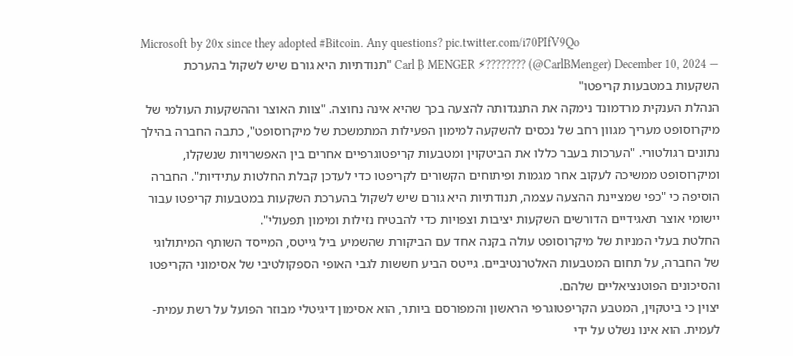Microsoft by 20x since they adopted #Bitcoin. Any questions? pic.twitter.com/i70PIfV9Qo
— Carl ₿ MENGER ⚡???????? (@CarlBMenger) December 10, 2024 "תנודתיות היא גורם שיש לשקול בהערכת השקעות במטבעות קריפטו"
הנהלת הענקית מרדמונד נימקה את התנגדותה להצעה בכך שהיא אינה נחוצה. "צוות האוצר וההשקעות העולמי של מיקרוסופט מעריך מגוון רחב של נכסים להשקעה למימון הפעילות המתמשכת של מיקרוסופט", כתבה החברה בהילך נתונים רגולטורי. "הערכות בעבר כללו את הביטקוין ומטבעות קריפטוגרפיים אחרים בין האפשרויות שנשקלו, ומיקרוסופט ממשיכה לעקוב אחר מגמות ופיתוחים הקשורים לקריפטו כדי לעדכן קבלת החלטות עתידיות". החברה הוסיפה כי "כפי שמציינת ההצעה עצמה, תנודתיות היא גורם שיש לשקול בהערכת השקעות במטבעות קריפטו עבור יישומי אוצר תאגידיים הדורשים השקעות יציבות וצפויות כדי להבטיח נזילות ומימון תפעולי".
החלטת בעלי המניות של מיקרוסופט עולה בקנה אחד עם הביקורת שהשמיע ביל גייטס, המייסד השותף המיתולוגי של החברה, על תחום המטבעות האלטרנטיביים. גייטס הביע חששות לגבי האופי הספקולטיבי של אסימוני הקריפטו והסיכונים הפוטנציאליים שלהם.
יצוין כי ביטקוין, המטבע הקריפטוגרפי הראשון והמפורסם ביותר, הוא אסימון דיגיטלי מבוזר הפועל על רשת עמית-לעמית. הוא אינו נשלט על ידי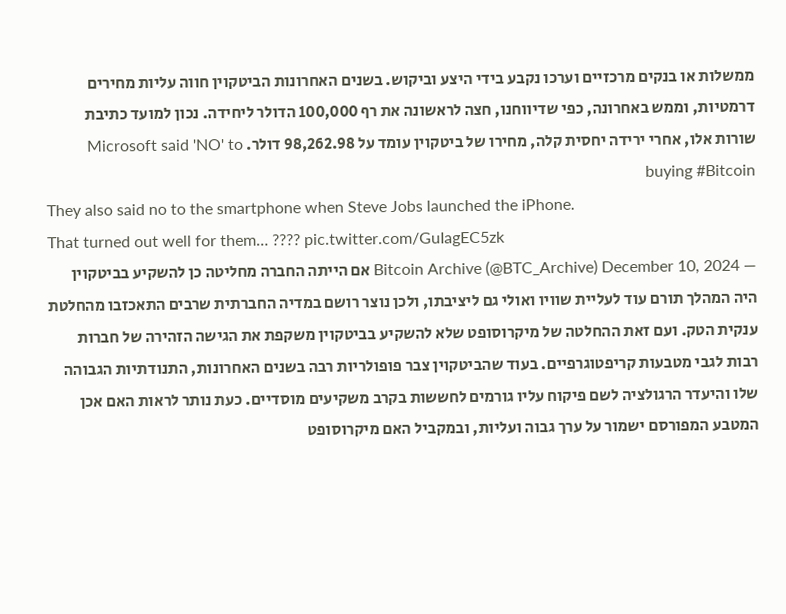ממשלות או בנקים מרכזיים וערכו נקבע בידי היצע וביקוש. בשנים האחרונות הביטקוין חווה עליות מחירים דרמטיות, וממש באחרונה, כפי שדיווחנו, חצה לראשונה את רף 100,000 הדולר ליחידה. נכון למועד כתיבת שורות אלו, אחרי ירידה יחסית קלה, מחירו של ביטקוין עומד על 98,262.98 דולר. Microsoft said 'NO' to buying #Bitcoin
They also said no to the smartphone when Steve Jobs launched the iPhone.
That turned out well for them… ???? pic.twitter.com/GuIagEC5zk
— Bitcoin Archive (@BTC_Archive) December 10, 2024 אם הייתה החברה מחליטה כן להשקיע בביטקוין היה המהלך תורם עוד לעליית שוויו ואולי גם ליציבתו, ולכן נוצר רושם במדיה החברתית שרבים התאכזבו מהחלטת ענקית הטק. ועם זאת ההחלטה של מיקרוסופט שלא להשקיע בביטקוין משקפת את הגישה הזהירה של חברות רבות לגבי מטבעות קריפטוגרפיים. בעוד שהביטקוין צבר פופולריות רבה בשנים האחרונות, התנודתיות הגבוהה שלו והיעדר הרגולציה לשם פיקוח עליו גורמים לחששות בקרב משקיעים מוסדיים. כעת נותר לראות האם אכן המטבע המפורסם ישמור על ערך גבוה ועליות, ובמקביל האם מיקרוסופט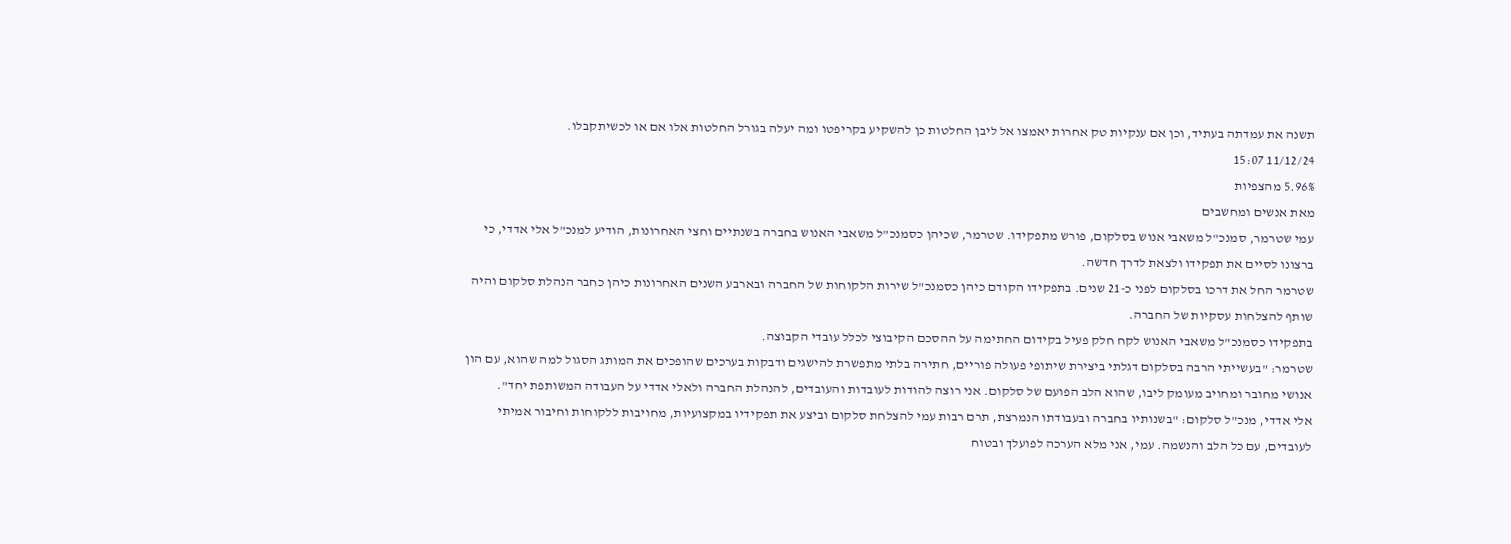תשנה את עמדתה בעתיד, וכן אם ענקיות טק אחרות יאמצו אל ליבן החלטות כן להשקיע בקריפטו ומה יעלה בגורל החלטות אלו אם או לכשיתקבלו.
11/12/24 15:07
5.96% מהצפיות
מאת אנשים ומחשבים
עמי שטרמר, סמנכ"ל משאבי אנוש בסלקום, פורש מתפקידו. שטרמר, שכיהן כסמנכ"ל משאבי האנוש בחברה בשנתיים וחצי האחרונות, הודיע למנכ"ל אלי אדדי, כי ברצונו לסיים את תפקידו ולצאת לדרך חדשה.
שטרמר החל את דרכו בסלקום לפני כ-21 שנים. בתפקידו הקודם כיהן כסמנכ"ל שירות הלקוחות של החברה ובארבע השנים האחרונות כיהן כחבר הנהלת סלקום והיה שותף להצלחות עסקיות של החברה.
בתפקידו כסמנכ"ל משאבי האנוש לקח חלק פעיל בקידום החתימה על ההסכם הקיבוצי לכלל עובדי הקבוצה.
שטרמר: "בעשייתי הרבה בסלקום דגלתי ביצירת שיתופי פעולה פוריים, חתירה בלתי מתפשרת להישגים ודבקות בערכים שהופכים את המותג הסגול למה שהוא, עם הון אנושי מחובר ומחויב מעומק ליבו, שהוא הלב הפועם של סלקום. אני רוצה להודות לעובדות והעובדים, להנהלת החברה ולאלי אדדי על העבודה המשותפת יחד".
אלי אדדי, מנכ"ל סלקום: "בשנותיו בחברה ובעבודתו הנמרצת, תרם רבות עמי להצלחת סלקום וביצע את תפקידיו במקצועיות, מחויבות ללקוחות וחיבור אמיתי לעובדים, עם כל הלב והנשמה. עמי, אני מלא הערכה לפועלך ובטוח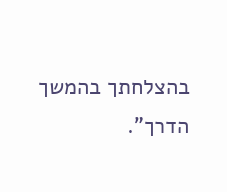בהצלחתך בהמשך הדרך".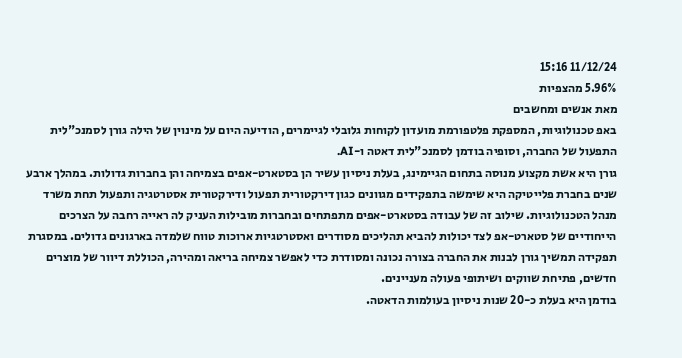11/12/24 15:16
5.96% מהצפיות
מאת אנשים ומחשבים
באפ טכנולוגיות, המספקת פלטפורמת מועדון לקוחות גלובלי לגיימרים, הודיעה היום על מינוין של הילה גורן לסמנכ"לית התפעול של החברה, וסופיה בודמן לסמנכ"לית דאטה ו-AI.
גורן היא אשת מקצוע מנוסה בתחום הגיימינג, בעלת ניסיון עשיר הן בסטארט-אפים בצמיחה והן בחברות גדולות. במהלך ארבע שנים בחברת פלייטיקה היא שימשה בתפקידים מגוונים כגון דירקטורית תפעול ודירקטורית אסטרטגיה ותפעול תחת משרד מנהל הטכנולוגיות. שילוב זה של עבודה בסטארט-אפים מתפתחים ובחברות מובילות העניק לה ראייה רחבה על הצרכים הייחודיים של סטארט-אפ לצד יכולות להביא תהליכים מסודרים ואסטרטגיות ארוכות טווח שלמדה בארגונים גדולים. במסגרת תפקידה תמשיך גורן לבנות את החברה בצורה נכונה ומסודרת כדי לאפשר צמיחה בריאה ומהירה, הכוללת דיוור של מוצרים חדשים, פתיחת שווקים ושיתופי פעולה מעניינים.
בודמן היא בעלת כ-20 שנות ניסיון בעולמות הדאטה.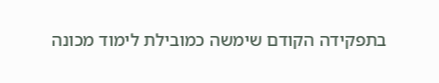בתפקידה הקודם שימשה כמובילת לימוד מכונה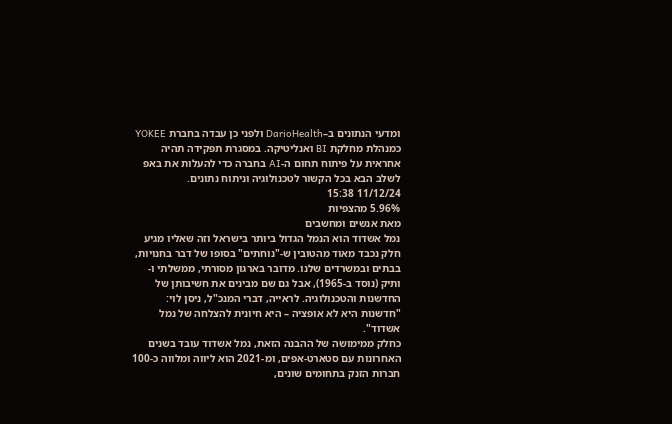ומדעי הנתונים ב–DarioHealth ולפני כן עבדה בחברת YOKEE כמנהלת מחלקת BI ואנליטיקה. במסגרת תפקידה תהיה אחראית על פיתוח תחום ה-AI בחברה כדי להעלות את באפ לשלב הבא בכל הקשור לטכנולוגיה וניתוח נתונים.
11/12/24 15:38
5.96% מהצפיות
מאת אנשים ומחשבים
נמל אשדוד הוא הנמל הגדול ביותר בישראל וזה שאליו מגיע חלק נכבד מאוד מהטובין ש-"נוחתים" בסופו של דבר בחנויות, בבתים ובמשרדים שלנו. מדובר בארגון מסורתי, ממשלתי ו-ותיק (נוסד ב-1965), אבל גם שם מבינים את חשיבותן של החדשנות והטכנולוגיה. לראייה, דברי המנכ"ל, ניסן לוי: "חדשנות היא לא אופציה – היא חיונית להצלחה של נמל אשדוד".
כחלק ממימושה של ההבנה הזאת, נמל אשדוד עובד בשנים האחרונות עם סטארט-אפים, ומ-2021 הוא ליווה ומלווה כ-100 חברות הזנק בתחומים שונים,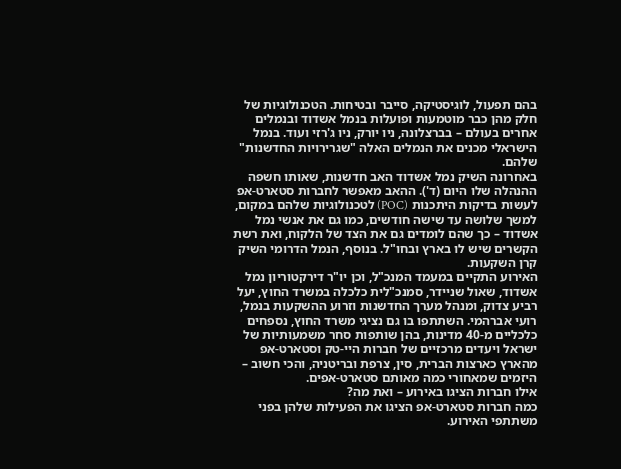בהם תפעול, לוגיסטיקה, סייבר ובטיחות. הטכנולוגיות של חלק מהן כבר מוטמעות ופועלות בנמל אשדוד ובנמלים אחרים בעולם – בברצלונה, ניו יורק, ניו ג'רזי ועוד. בנמל הישראלי מכנים את הנמלים האלה "שגרירויות החדשנות" שלהם.
באחרונה השיק נמל אשדוד האב חדשנות, שאותו חשפה ההנהלה שלו היום (ד'). ההאב מאפשר לחברות סטארט-אפ לעשות בדיקות היתכנות (POC) לטכנולוגיות שלהם במקום, למשך שלושה עד שישה חודשים, כמו גם את אנשי נמל אשדוד – כך שהם לומדים גם את הצד של הלקוח, ואת רשת הקשרים שיש לו בארץ ובחו"ל. בנוסף, הנמל הדרומי השיק קרן השקעות.
האירוע התקיים במעמד המנכ"ל, וכן יו"ר דירקטוריון נמל אשדוד, שאול שניידר, סמנכ"לית כלכלה במשרד החוץ, יעל רביע צדוק, ומנהל מערך החדשנות וזרוע ההשקעות בנמל, רועי אברהמי. השתתפו בו גם נציגי משרד החוץ, נספחים כלכליים מ-40 מדינות, בהן שותפות סחר משמעותיות של ישראל ויעדים מרכזיים של חברות היי-טק וסטארט-אפ מהארץ כארצות הברית, סין, צרפת ובריטניה, והכי חשוב – היזמים שמאחורי כמה מאותם סטארט-אפים.
אילו חברות הציגו באירוע – ואת מה?
כמה חברות סטארט-אפ הציגו את הפעילות שלהן בפני משתתפי האירוע.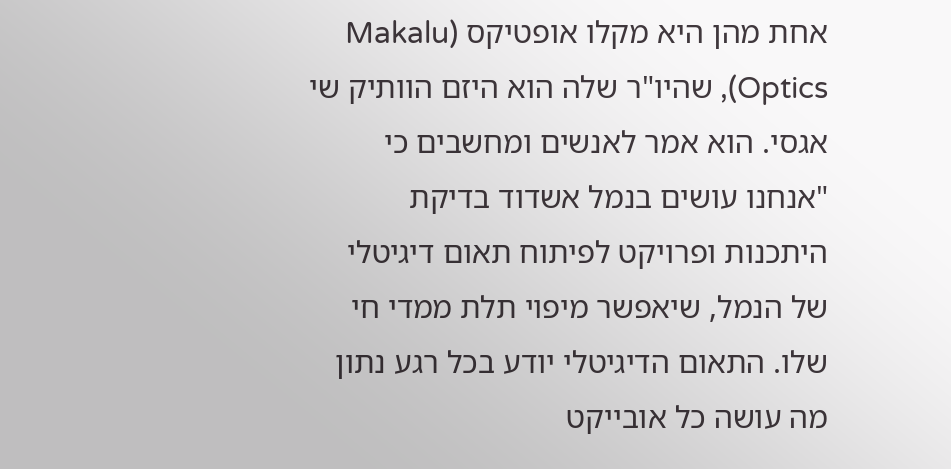אחת מהן היא מקלו אופטיקס (Makalu Optics), שהיו"ר שלה הוא היזם הוותיק שי אגסי. הוא אמר לאנשים ומחשבים כי "אנחנו עושים בנמל אשדוד בדיקת היתכנות ופרויקט לפיתוח תאום דיגיטלי של הנמל, שיאפשר מיפוי תלת ממדי חי שלו. התאום הדיגיטלי יודע בכל רגע נתון מה עושה כל אובייקט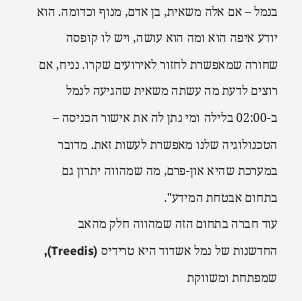בנמל – אם אלה משאית, בן אדם, מנוף וכדומה. הוא יודע איפה הוא ומה הוא עושה, ויש לו קופסה שחורה שמאפשרת לחזור לאירועים שקרו. נניח, אם רוצים לדעת מה עשתה משאית שהגיעה לנמל ב-02:00 בלילה ומי נתן לה את אישור הכניסה – הטכנולוגיה שלנו מאפשרת לעשות זאת. מדובר במערכת שהיא און-פרם, מה שמהווה יתרון גם בתחום אבטחת המידע".
עוד חברה בתחום הזה שמהווה חלק מהאב החדשנות של נמל אשדוד היא טרידיס (Treedis), שמפתחת ומשווקת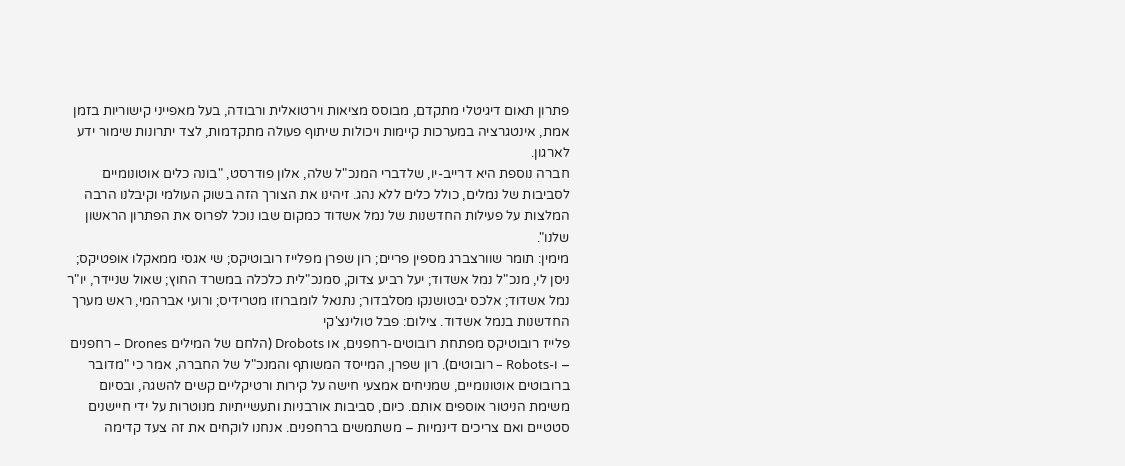פתרון תאום דיגיטלי מתקדם, מבוסס מציאות וירטואלית ורבודה, בעל מאפייני קישוריות בזמן אמת, אינטגרציה במערכות קיימות ויכולות שיתוף פעולה מתקדמות, לצד יתרונות שימור ידע לארגון.
חברה נוספת היא דרייב-יו, שלדברי המנכ"ל שלה, אלון פודרסט, "בונה כלים אוטונומיים לסביבות של נמלים, כולל כלים ללא נהג. זיהינו את הצורך הזה בשוק העולמי וקיבלנו הרבה המלצות על פעילות החדשנות של נמל אשדוד כמקום שבו נוכל לפרוס את הפתרון הראשון שלנו".
מימין: תומר שוורצברג מספין פריים; רון שפרן מפלייז רובוטיקס; שי אגסי ממאקלו אופטיקס; ניסן לי, מנכ"ל נמל אשדוד; יעל רביע צדוק, סמנכ"לית כלכלה במשרד החוץ; שאול שניידר, יו"ר נמל אשדוד; אלכס יבטושנקו מסלבדור; נתנאל לומברוזו מטרידיס; ורועי אברהמי, ראש מערך החדשנות בנמל אשדוד. צילום: פבל טולינצ'קי
פלייז רובוטיקס מפתחת רובוטים-רחפנים, או Drobots (הלחם של המילים Drones – רחפנים – ו-Robots – רובוטים). רון שפרן, המייסד המשותף והמנכ"ל של החברה, אמר כי "מדובר ברובוטים אוטונומיים, שמניחים אמצעי חישה על קירות ורטיקליים קשים להשגה, ובסיום משימת הניטור אוספים אותם. כיום, סביבות אורבניות ותעשייתיות מנוטרות על ידי חיישנים סטטיים ואם צריכים דינמיות – משתמשים ברחפנים. אנחנו לוקחים את זה צעד קדימה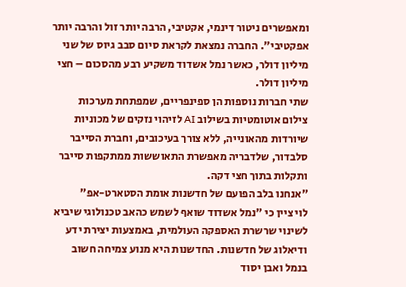ומאפשרים ניטור דינמי, אקטיבי, הרבה יותר זול והרבה יותר אפקטיבי". החברה נמצאת לקראת סיום סבב גיוס של שני מיליון דולר, כאשר נמל אשדוד משקיע רבע מהסכום – חצי מיליון דולר.
שתי חברות נוספות הן ספינפריים, שמפתחת מערכות צילום אוטומטיות בשילוב AI לזיהוי נזקים של מכוניות שיורדות מהאונייה, ללא צורך בעיכובים, וחברת הסייבר סלבדור, שלדבריה מאפשרת התאוששות ממתקפות סייבר ותקלות בתוך חצי דקה.
"אנחנו בלב הפועם של חדשנות אומת הסטארט-אפ"
לוי ציין כי "נמל אשדוד שואף לשמש כהאב טכנולוגי שיביא לשינוי שרשרת האספקה העולמית, באמצעות יצירת ידע ודיאלוג של חדשנות. החדשנות היא מנוע צמיחה חשוב בנמל ואבן יסוד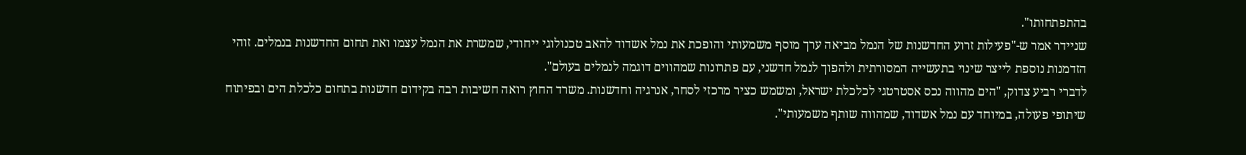בהתפתחותו".
שניידר אמר ש-"פעילות זרוע החדשנות של הנמל מביאה ערך מוסף משמעותי והופכת את נמל אשדוד להאב טכנולוגי ייחודי, שמשרת את הנמל עצמו ואת תחום החדשנות בנמלים. זוהי הזדמנות נוספת לייצר שינוי בתעשייה המסורתית ולהפוך לנמל חדשני, עם פתרונות שמהווים דוגמה לנמלים בעולם".
לדברי רביע צדוק, "הים מהווה נכס אסטרטגי לכלכלת ישראל, ומשמש כציר מרכזי לסחר, אנרגיה וחדשנות. משרד החוץ רואה חשיבות רבה בקידום חדשנות בתחום כלכלת הים ובפיתוח שיתופי פעולה, במיוחד עם נמל אשדוד, שמהווה שותף משמעותי".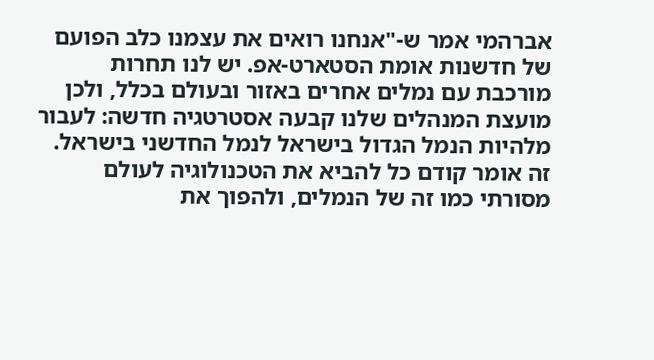אברהמי אמר ש-"אנחנו רואים את עצמנו כלב הפועם של חדשנות אומת הסטארט-אפ. יש לנו תחרות מורכבת עם נמלים אחרים באזור ובעולם בכלל, ולכן מועצת המנהלים שלנו קבעה אסטרטגיה חדשה: לעבור מלהיות הנמל הגדול בישראל לנמל החדשני בישראל. זה אומר קודם כל להביא את הטכנולוגיה לעולם מסורתי כמו זה של הנמלים, ולהפוך את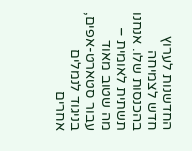החדשנות לערוץ חדש לצמיחה בהכנסות שלו. אנחנו תשתית לאומית – מה שטוב מאוד עבור סטארט-אפים, בניגוד לנמלים אחרים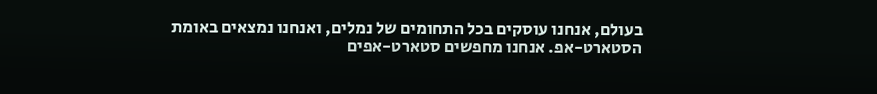בעולם, אנחנו עוסקים בכל התחומים של נמלים, ואנחנו נמצאים באומת הסטארט-אפ. אנחנו מחפשים סטארט-אפים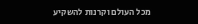מכל העולם וקרנות להשקיע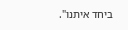ביחד איתנו".